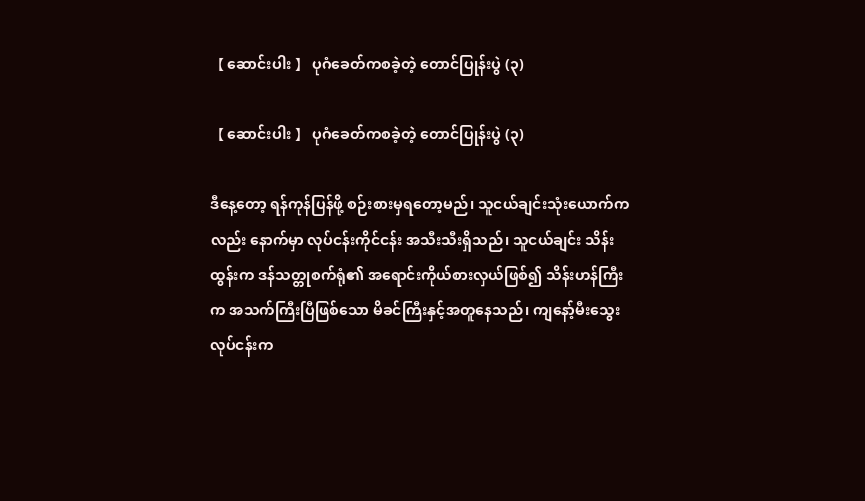【 ဆောင်းပါး 】 ပုဂံခေတ်ကစခဲ့တဲ့ တောင်ပြုန်းပွဲ (၃)

【 ဆောင်းပါး 】 ပုဂံခေတ်ကစခဲ့တဲ့ တောင်ပြုန်းပွဲ (၃)

ဒီနေ့တော့ ရန်ကုန်ပြန်ဖို့ စဉ်းစားမှရတော့မည်၊ သူငယ်ချင်းသုံးယောက်ကလည်း နောက်မှာ လုပ်ငန်းကိုင်ငန်း အသီးသီးရှိသည်၊ သူငယ်ချင်း သိန်းထွန်းက ဒန်သတ္တုစက်ရုံ၏ အရောင်းကိုယ်စားလှယ်ဖြစ်၍ သိန်းဟန်ကြီးက အသက်ကြီးပြီဖြစ်သော မိခင်ကြီးနှင့်အတူနေသည်၊ ကျနော့်မီးသွေးလုပ်ငန်းက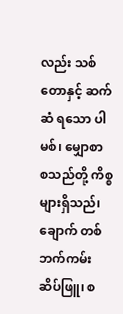လည်း သစ်တောနှင့် ဆက်ဆံ ရသော ပါမစ်၊ မျှောစာ စသည်တို့ ကိစ္စများရှိသည်၊ ချောက် တစ်ဘက်ကမ်း ဆိပ်ဖြူ၊ စ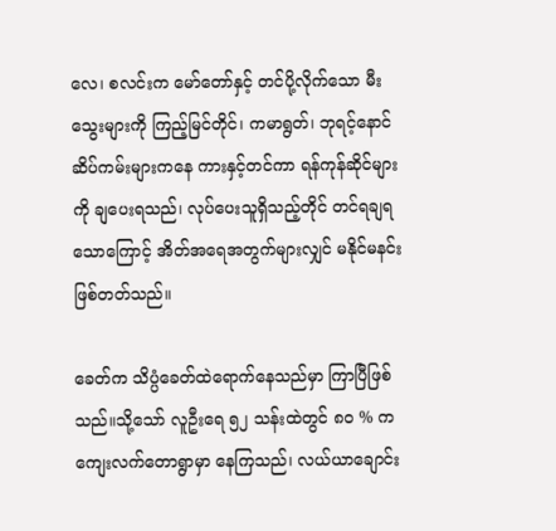လေ၊ စလင်းက မော်တော်နှင့် တင်ပို့လိုက်သော မီးသွေးများကို ကြည့်မြင်တိုင်၊ ကမာရွတ်၊ ဘုရင့်နောင် ဆိပ်ကမ်းများကနေ ကားနှင့်တင်ကာ ရန်ကုန်ဆိုင်များကို ချပေးရသည်၊ လုပ်ပေးသူရှိသည့်တိုင် တင်ရချရသောကြောင့် အိတ်အရေအတွက်များလျှင် မနိုင်မနင်းဖြစ်တတ်သည်။

ခေတ်က သိပ္ပံခေတ်ထဲရောက်နေသည်မှာ ကြာပြီဖြစ်သည်။သို့သော် လူဦးရေ ၅၂ သန်းထဲတွင် ၈၀ % က ကျေးလက်တောရွာမှာ နေကြသည်၊ လယ်ယာချောင်း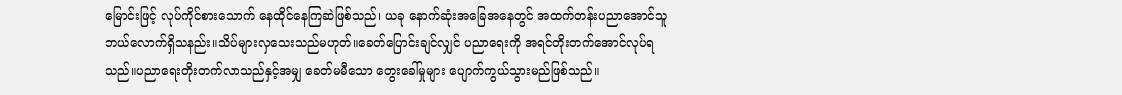မြောင်းဖြင့် လုပ်ကိုင်စားသောက် နေထိုင်နေကြဆဲဖြစ်သည်၊ ယခု နောက်ဆုံးအခြေအနေတွင် အထက်တန်းပညာအောင်သူ ဘယ်လောက်ရှိသနည်း။သိပ်များလှသေးသည်မဟုတ်။ခေတ်ပြောင်းချင်လျှင် ပညာရေးကို အရင်တိုးတက်အောင်လုပ်ရသည်။ပညာရေးတိုးတက်လာသည်နှင့်အမျှ ခေတ်မမီသော တွေးခေါ်မှုများ ပျောက်ကွယ်သွားမည်ဖြစ်သည်။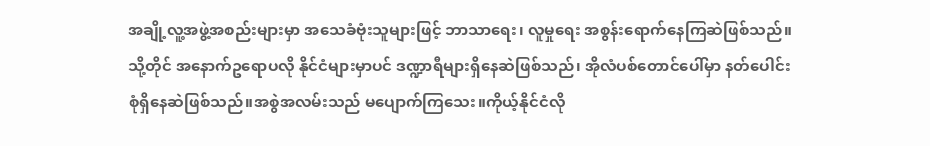အချို့လူ့အဖွဲ့အစည်းများမှာ အသေခံဗုံးသူများဖြင့် ဘာသာရေး၊ လူမှုရေး အစွန်းရောက်နေကြဆဲဖြစ်သည်။သို့တိုင် အနောက်ဥရောပလို နိုင်ငံများမှာပင် ဒဏ္ဍာရီများရှိနေဆဲဖြစ်သည်၊ အိုလံပစ်တောင်ပေါ်မှာ နတ်ပေါင်းစုံရှိနေဆဲဖြစ်သည်။အစွဲအလမ်းသည် မပျောက်ကြသေး။ကိုယ့်နိုင်ငံလို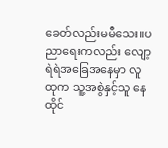ခေတ်လည်းမမီသေး။ပညာရေးကလည်း လျော့ရဲရဲအခြေအနေမှာ လူထုက သူ့အစွဲနှင့်သူ နေထိုင်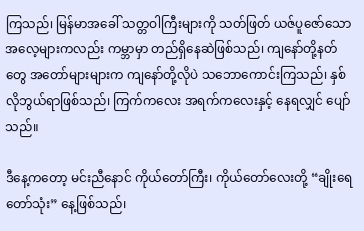ကြသည်၊ မြန်မာအခေါ် သတ္တဝါကြီးများကို သတ်ဖြတ် ယဇ်ပူဇော်သော အလေ့များကလည်း ကမ္ဘာမှာ တည်ရှိနေဆဲဖြစ်သည်၊ ကျနော်တို့နတ်တွေ အတော်များများက ကျနော်တို့လိုပဲ သဘောကောင်းကြသည်၊ နှစ်လိုဘွယ်ရာဖြစ်သည်၊ ကြက်ကလေး အရက်ကလေးနှင့် နေရလျှင် ပျော်သည်။

ဒီနေ့ကတော့ မင်းညီနောင် ကိုယ်တော်ကြီး၊ ကိုယ်တော်လေးတို့ “ချိုးရေတော်သုံး” နေ့ဖြစ်သည်၊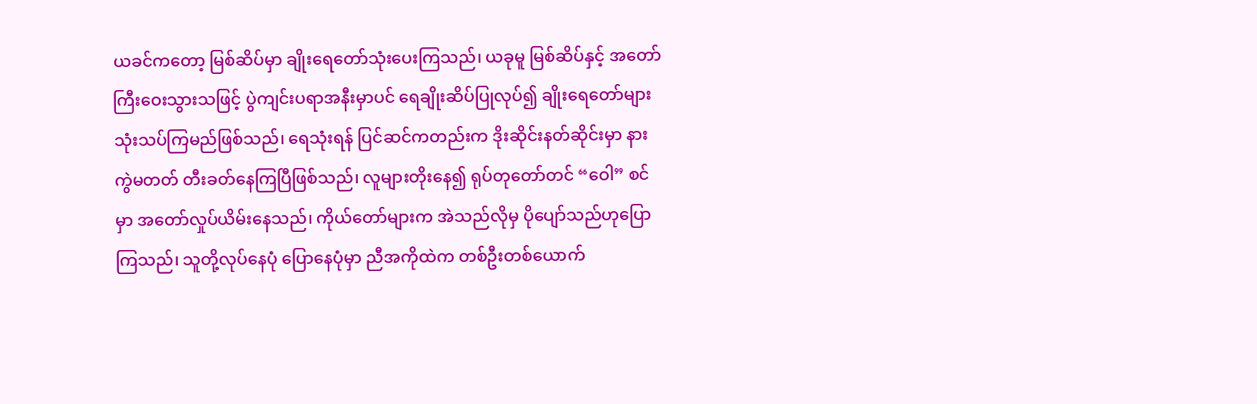ယခင်ကတော့ မြစ်ဆိပ်မှာ ချိုးရေတော်သုံးပေးကြသည်၊ ယခုမူ မြစ်ဆိပ်နှင့် အတော်ကြီးဝေးသွားသဖြင့် ပွဲကျင်းပရာအနီးမှာပင် ရေချိုးဆိပ်ပြုလုပ်၍ ချိုးရေတော်များ သုံးသပ်ကြမည်ဖြစ်သည်၊ ရေသုံးရန် ပြင်ဆင်ကတည်းက ဒိုးဆိုင်းနတ်ဆိုင်းမှာ နားကွဲမတတ် တီးခတ်နေကြပြီဖြစ်သည်၊ လူများတိုးနေ၍ ရုပ်တုတော်တင် “ဝေါ” စင်မှာ အတော်လှုပ်ယိမ်းနေသည်၊ ကိုယ်တော်များက အဲသည်လိုမှ ပိုပျော်သည်ဟုပြောကြသည်၊ သူတို့လုပ်နေပုံ ပြောနေပုံမှာ ညီအကိုထဲက တစ်ဦးတစ်ယောက်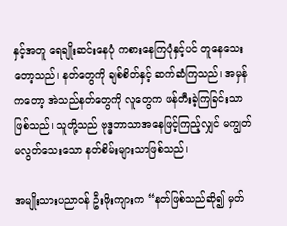နှင့်အတူ ရေချိုးဆင်းနေပုံ ကစားနေကြပုံနှင့်ပင် တူနေသေးတော့သည်၊ နတ်တွေကို ချစ်စိတ်နှင့် ဆက်ဆံကြသည်၊ အမှန်ကတော့ အဲသည်နတ်တွေကို လူတွေက ဖန်တီးခဲ့ကြခြင်းသာဖြစ်သည်၊ သူတို့သည် ဗုဒ္ဓဘာသာအနေဖြင့်ကြည့်လျှင် မကျွတ်မလွတ်သေးသော နတ်စိမ်းများသာဖြစ်သည်၊

အမျိုးသားပညာဝန် ဦးဖိုးကျားက “နတ်ဖြစ်သည်ဆို၍ မှတ်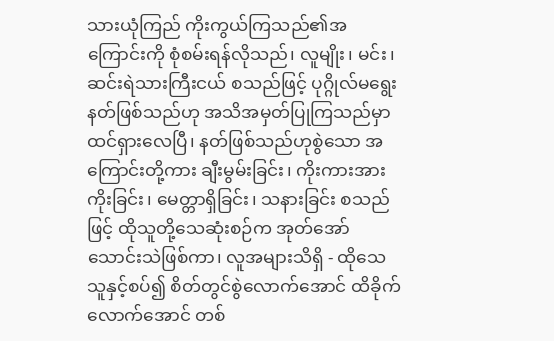သားယုံကြည် ကိုးကွယ်ကြသည်၏အကြောင်းကို စုံစမ်းရန်လိုသည်၊ လူမျိုး၊ မင်း၊ ဆင်းရဲသားကြီးငယ် စသည်ဖြင့် ပုဂ္ဂိုလ်မရွေး နတ်ဖြစ်သည်ဟု အသိအမှတ်ပြုကြသည်မှာ ထင်ရှားလေပြီ၊ နတ်ဖြစ်သည်ဟုစွဲသော အကြောင်းတို့ကား ချီးမွမ်းခြင်း၊ ကိုးကားအားကိုးခြင်း၊ မေတ္တာရှိခြင်း၊ သနားခြင်း စသည်ဖြင့် ထိုသူတို့သေဆုံးစဉ်က အုတ်အော်သောင်းသဲဖြစ်ကာ၊ လူအများသိရှိ - ထိုသေသူနှင့်စပ်၍ စိတ်တွင်စွဲလောက်အောင် ထိခိုက်လောက်အောင် တစ်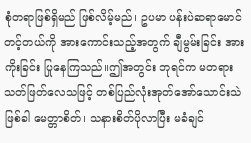စုံတရာဖြစ်ရှိမည် ဖြစ်လိမ့်မည်၊ ဥပမာ ပန်းပဲဆရာမောင်တင့်တယ်ကို အားကောင်းသည့်အတွက် ချီမွမ်းခြင်း အားကိုးခြင်း ပြုနေကြသည်။ဤအတွင်း ဘုရင်က မတရားသတ်ဖြတ်လေသဖြင့် တစ်ပြည်လုံးအုတ်အော်သောင်းသဲဖြစ်ခါ မေတ္တာစိတ်၊ သနားစိတ်ပိုလာပြီး မခံချင်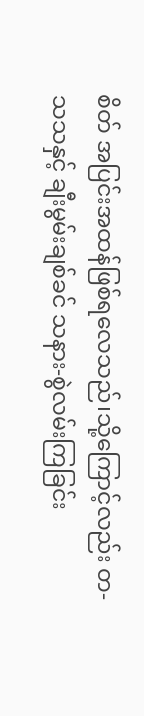စိတ် အပြင်းအထန်ဖြစ်ရလေသည်၊သို့ကြောင့်လည်း တ-သသနှင့် ချီးမွမ်းချစ်ခင် သနား-စွဲလမ်းကြခြင်း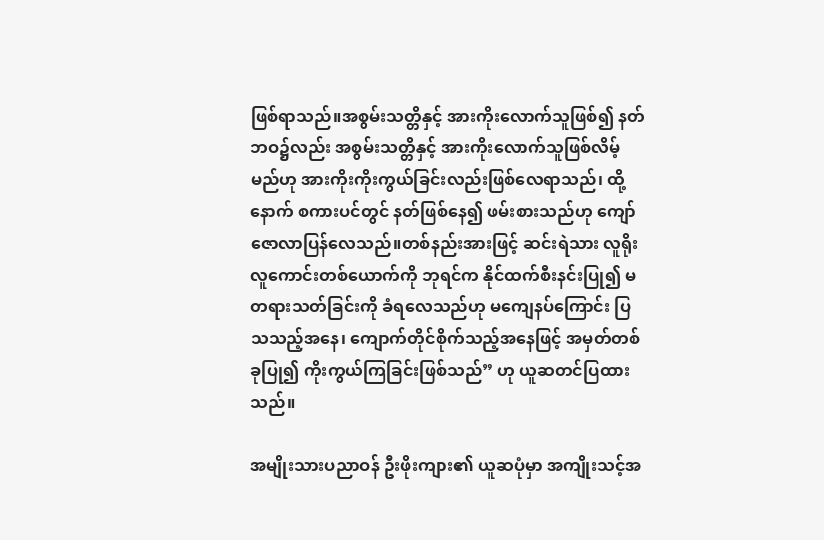ဖြစ်ရာသည်။အစွမ်းသတ္တိနှင့် အားကိုးလောက်သူဖြစ်၍ နတ်ဘဝ၌လည်း အစွမ်းသတ္တိနှင့် အားကိုးလောက်သူဖြစ်လိမ့်မည်ဟု အားကိုးကိုးကွယ်ခြင်းလည်းဖြစ်လေရာသည်၊ ထို့နောက် စကားပင်တွင် နတ်ဖြစ်နေ၍ ဖမ်းစားသည်ဟု ကျော်ဇောလာပြန်လေသည်။တစ်နည်းအားဖြင့် ဆင်းရဲသား လူရိုးလူကောင်းတစ်ယောက်ကို ဘုရင်က နိုင်ထက်စီးနင်းပြု၍ မတရားသတ်ခြင်းကို ခံရလေသည်ဟု မကျေနပ်ကြောင်း ပြသသည့်အနေ၊ ကျောက်တိုင်စိုက်သည့်အနေဖြင့် အမှတ်တစ်ခုပြု၍ ကိုးကွယ်ကြခြင်းဖြစ်သည်” ဟု ယူဆတင်ပြထားသည်။

အမျိုးသားပညာဝန် ဦးဖိုးကျား၏ ယူဆပုံမှာ အကျိုးသင့်အ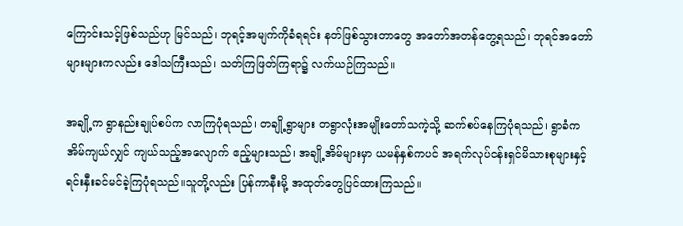ကြောင်းသင့်ဖြစ်သည်ဟု မြင်သည်၊ ဘုရင့်အမျက်ကိုခံရရင်း နတ်ဖြစ်သွားတာတွေ အတော်အတန်တွေ့ရသည်၊ ဘုရင်အတော်များများကလည်း ဒေါသကြီးသည်၊ သတ်ကြဖြတ်ကြရာ၌ လက်ယဉ်ကြသည်။

အချို့က ရွာနည်းချုပ်စပ်က လာကြပုံရသည်၊ တချို့ရွာများ တရွာလုံးအမျိုးတော်သကဲ့သို့ ဆက်စပ်နေကြပုံရသည်၊ ရွာခံက အိမ်ကျယ်လျှင် ကျယ်သည့်အလျောက် ဧည့်များသည်၊ အချို့အိမ်များမှာ ယမန်နှစ်ကပင် အရက်လုပ်ငန်းရှင်မိသားစုများနှင့် ရင်းနှီးခင်မင်ခဲ့ကြပုံရသည်။သူတို့လည်း ပြန်ကာနီးမို့ အထုတ်တွေပြင်ထားကြသည်။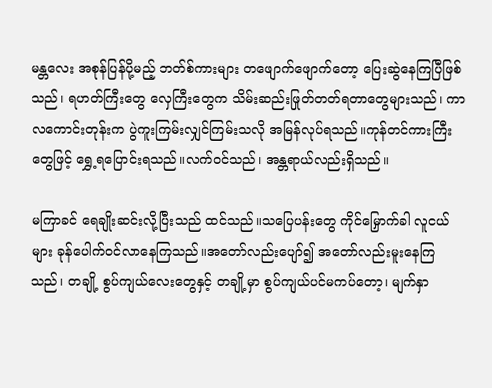မန္တလေး အစုန်ပြန်ပို့မည့် ဘတ်စ်ကားများ တဖျောက်ဖျောက်တော့ ပြေးဆွဲနေကြပြီဖြစ်သည်၊ ရဟတ်ကြီးတွေ လှေကြီးတွေက သိမ်းဆည်းဖြုတ်တတ်ရတာတွေများသည်၊ ကာလကောင်းတုန်းက ပွဲကူးကြမ်းလျှင်ကြမ်းသလို အမြန်လုပ်ရသည်။ကုန်တင်ကားကြီးတွေဖြင့် ရွှေ့ရပြောင်းရသည်။လက်ဝင်သည်၊ အန္တရာယ်လည်းရှိသည်။

မကြာခင် ရေချိုးဆင်းလို့ပြီးသည် ထင်သည်။သပြေပန်းတွေ ကိုင်မြှောက်ခါ လူငယ်များ ခုန်ပေါက်ဝင်လာနေကြသည်။အတော်လည်းပျော်၍ အတော်လည်းမူးနေကြသည်၊ တချို့ စွပ်ကျယ်လေးတွေနှင့် တချို့မှာ စွပ်ကျယ်ပင်မကပ်တော့၊ မျက်နှာ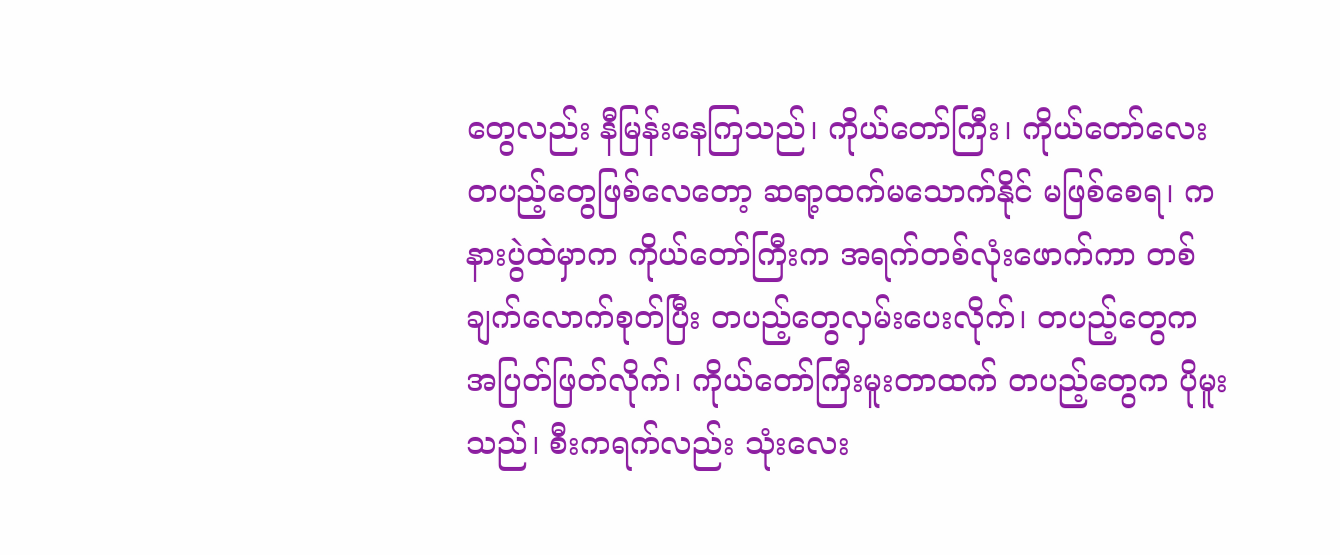တွေလည်း နီမြန်းနေကြသည်၊ ကိုယ်တော်ကြီး၊ ကိုယ်တော်လေး တပည့်တွေဖြစ်လေတော့ ဆရာ့ထက်မသောက်နိုင် မဖြစ်စေရ၊ ကနားပွဲထဲမှာက ကိုယ်တော်ကြီးက အရက်တစ်လုံးဖောက်ကာ တစ်ချက်လောက်စုတ်ပြီး တပည့်တွေလှမ်းပေးလိုက်၊ တပည့်တွေက အပြတ်ဖြတ်လိုက်၊ ကိုယ်တော်ကြီးမူးတာထက် တပည့်တွေက ပိုမူးသည်၊ စီးကရက်လည်း သုံးလေး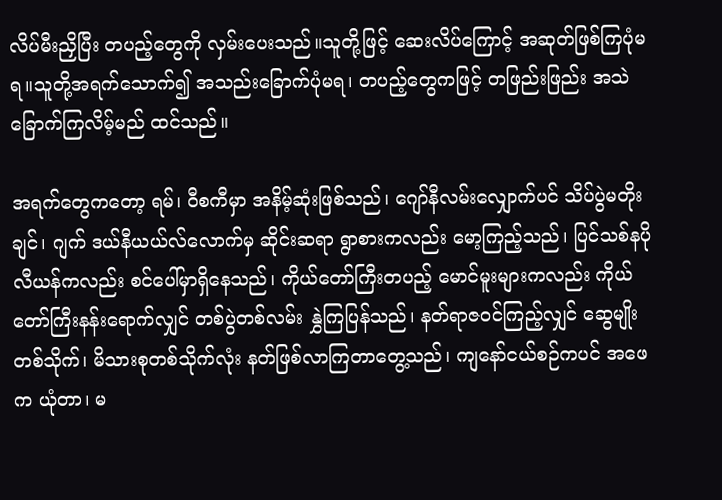လိပ်မီးညှိပြီး တပည့်တွေကို လှမ်းပေးသည်။သူတို့ဖြင့် ဆေးလိပ်ကြောင့် အဆုတ်ဖြစ်ကြပုံမရ။သူတို့အရက်သောက်၍ အသည်းခြောက်ပုံမရ၊ တပည့်တွေကဖြင့် တဖြည်းဖြည်း အသဲခြောက်ကြလိမ့်မည် ထင်သည်။

အရက်တွေကတော့ ရမ်၊ ဝီစကီမှာ အနိမ့်ဆုံးဖြစ်သည်၊ ဂျော်နီလမ်းလျှောက်ပင် သိပ်ပွဲမတိုးချင်၊ ဂျက် ဒယ်နီယယ်လ်လောက်မှ ဆိုင်းဆရာ ရွာစားကလည်း မော့ကြည့်သည်၊ ပြင်သစ်နပိုလီယန်ကလည်း စင်ပေါ်မှာရှိနေသည်၊ ကိုယ်တော်ကြီးတပည့် မောင်မူးများကလည်း ကိုယ်တော်ကြီးနန်းရောက်လျှင် တစ်ပွဲတစ်လမ်း နွှဲကြပြန်သည်၊ နတ်ရာဇဝင်ကြည့်လျှင် ဆွေမျိုးတစ်သိုက်၊ မိသားစုတစ်သိုက်လုံး နတ်ဖြစ်လာကြတာတွေ့သည်၊ ကျနော်ငယ်စဉ်ကပင် အဖေက ယုံတာ၊ မ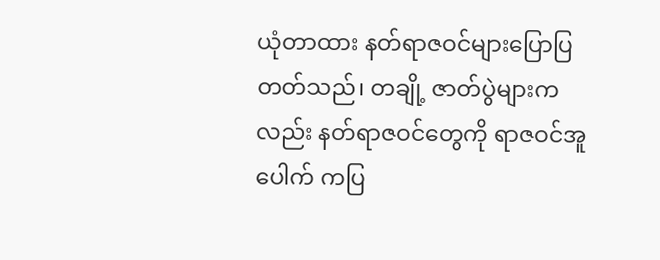ယုံတာထား နတ်ရာဇဝင်များပြောပြတတ်သည်၊ တချို့ ဇာတ်ပွဲများကလည်း နတ်ရာဇဝင်တွေကို ရာဇဝင်အူပေါက် ကပြ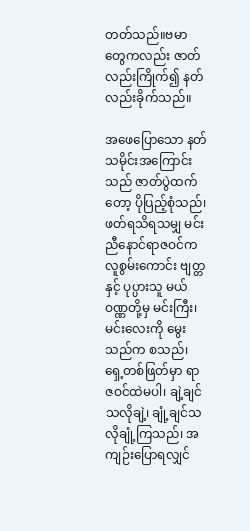တတ်သည်။ဗမာတွေကလည်း ဇာတ်လည်းကြိုက်၍ နတ်လည်းခိုက်သည်။

အဖေပြောသော နတ်သမိုင်းအကြောင်းသည် ဇာတ်ပွဲထက်တော့ ပိုပြည့်စုံသည်၊ ဖတ်ရသိရသမျှ မင်းညီနောင်ရာဇဝင်က လူစွမ်းကောင်း ဗျတ္တနှင့် ပုပ္ပားသူ မယ်ဝဏ္ဏတို့မှ မင်းကြီး၊ မင်းလေးကို မွေးသည်က စသည်၊ ရှေ့တစ်ဖြတ်မှာ ရာဇဝင်ထဲမပါ၊ ချဲ့ချင်သလိုချဲ့၊ ချုံ့ချင်သလိုချုံ့ကြသည်၊ အကျဉ်းပြောရလျှင်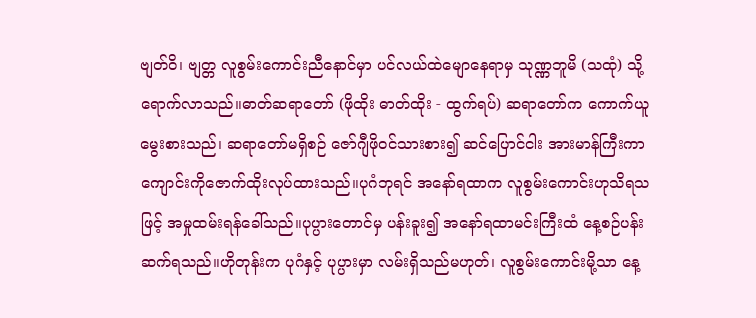ဗျတ်ဝိ၊ ဗျတ္တ လူစွမ်းကောင်းညီနောင်မှာ ပင်လယ်ထဲမျောနေရာမှ သုဏ္ဏဘူမိ (သထုံ) သို့ ရောက်လာသည်။ဓာတ်ဆရာတော် (ဖိုထိုး ဓာတ်ထိုး - ထွက်ရပ်) ဆရာတော်က ကောက်ယူမွေးစားသည်၊ ဆရာတော်မရှိစဉ် ဇော်ဂျီဖိုဝင်သားစား၍ ဆင်ပြောင်ငါး အားမာန်ကြီးကာ ကျောင်းကိုဇောက်ထိုးလုပ်ထားသည်။ပုဂံဘုရင် အနော်ရထာက လူစွမ်းကောင်းဟုသိရသဖြင့် အမှုထမ်းရန်ခေါ်သည်။ပုပ္ပားတောင်မှ ပန်းခူး၍ အနော်ရထာမင်းကြီးထံ နေ့စဉ်ပန်းဆက်ရသည်။ဟိုတုန်းက ပုဂံနှင့် ပုပ္ပားမှာ လမ်းရှိသည်မဟုတ်၊ လူစွမ်းကောင်းမို့သာ နေ့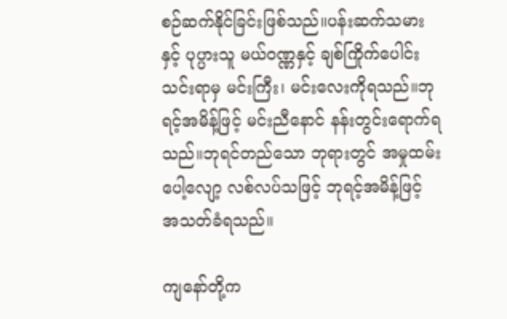စဉ်ဆက်နိုင်ခြင်းဖြစ်သည်။ပန်းဆက်သမားနှင့် ပုပ္ပားသူ မယ်ဝဏ္ဏနှင့် ချစ်ကြိုက်ပေါင်းသင်းရာမှ မင်းကြီး၊ မင်းလေးကိုရသည်။ဘုရင့်အမိန့်ဖြင့် မင်းညီနောင် နန်းတွင်းရောက်ရသည်။ဘုရင်တည်သော ဘုရားတွင် အမှုထမ်းပေါ့လျော့ လစ်လပ်သဖြင့် ဘုရင့်အမိန့်ဖြင့် အသတ်ခံရသည်။

ကျနော်တို့က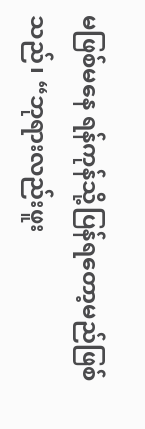မဖြစ်မနေ ရန်ကုန်သို့ပြန်ရတော့မည်ဖြစ်သည်၊ “ဘုရားလည်းဖူး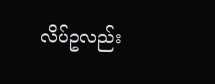လိပ်ဥလည်း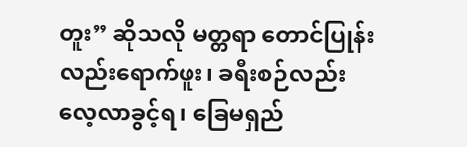တူး” ဆိုသလို မတ္တရာ တောင်ပြုန်းလည်းရောက်ဖူး၊ ခရီးစဉ်လည်း လေ့လာခွင့်ရ၊ ခြေမရှည်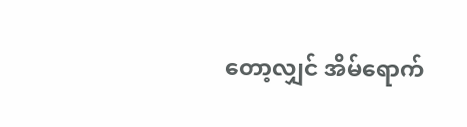တော့လျှင် အိမ်ရောက်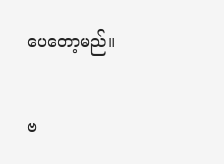ပေတော့မည်။

ဗ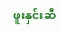ဖူးနှင်းဆီ